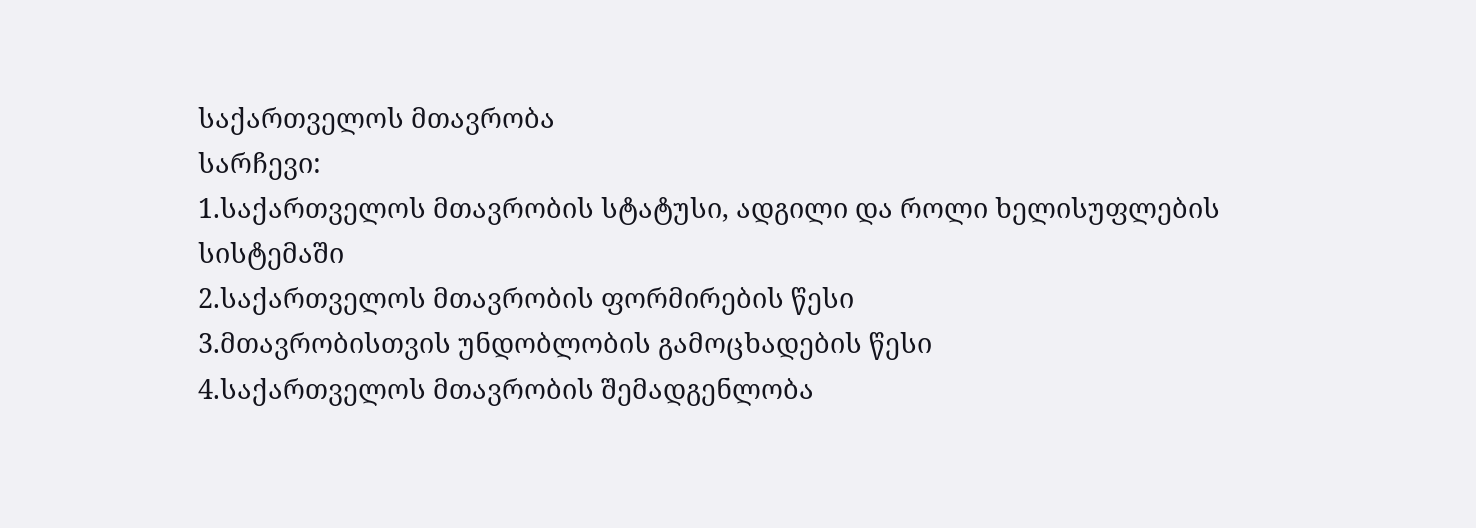საქართველოს მთავრობა
სარჩევი:
1.საქართველოს მთავრობის სტატუსი, ადგილი და როლი ხელისუფლების სისტემაში
2.საქართველოს მთავრობის ფორმირების წესი
3.მთავრობისთვის უნდობლობის გამოცხადების წესი
4.საქართველოს მთავრობის შემადგენლობა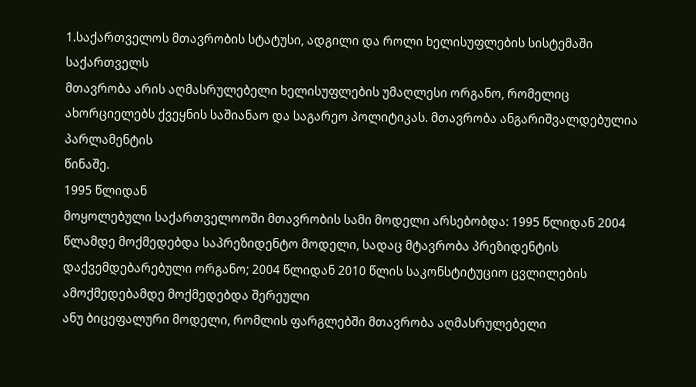1.საქართველოს მთავრობის სტატუსი, ადგილი და როლი ხელისუფლების სისტემაში
საქართველს
მთავრობა არის აღმასრულებელი ხელისუფლების უმაღლესი ორგანო, რომელიც ახორციელებს ქვეყნის საშიანაო და საგარეო პოლიტიკას. მთავრობა ანგარიშვალდებულია პარლამენტის
წინაშე.
1995 წლიდან
მოყოლებული საქართველოოში მთავრობის სამი მოდელი არსებობდა: 1995 წლიდან 2004
წლამდე მოქმედებდა საპრეზიდენტო მოდელი, სადაც მტავრობა პრეზიდენტის
დაქვემდებარებული ორგანო; 2004 წლიდან 2010 წლის საკონსტიტუციო ცვლილების
ამოქმედებამდე მოქმედებდა შერეული
ანუ ბიცეფალური მოდელი, რომლის ფარგლებში მთავრობა აღმასრულებელი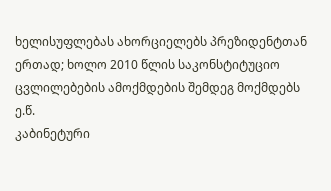ხელისუფლებას ახორციელებს პრეზიდენტთან ერთად; ხოლო 2010 წლის საკონსტიტუციო
ცვლილებების ამოქმდების შემდეგ მოქმდებს ე.წ.
კაბინეტური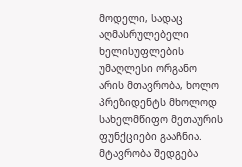მოდელი, სადაც აღმასრულებელი ხელისუფლების უმაღლესი ორგანო
არის მთავრობა, ხოლო პრეზიდენტს მხოლოდ სახელმწიფო მეთაურის ფუნქციები გააჩნია.
მტავრობა შედგება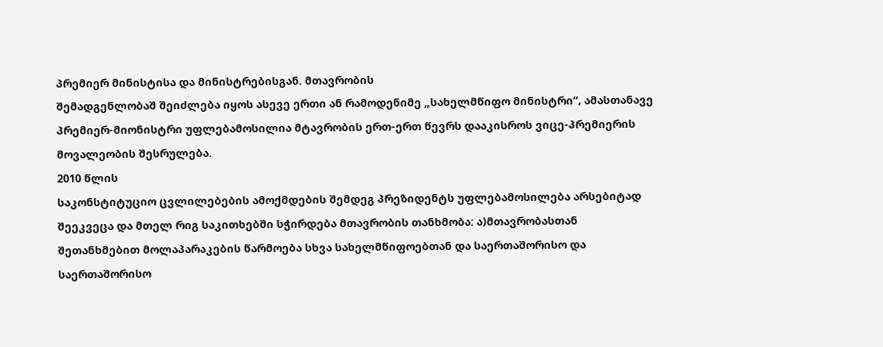პრემიერ მინისტისა და მინისტრებისგან. მთავრობის
შემადგენლობაშ შეიძლება იყოს ასევე ერთი ან რამოდენიმე „სახელმწიფო მინისტრი“, ამასთანავე
პრემიერ-მიონისტრი უფლებამოსილია მტავრობის ერთ-ერთ წევრს დააკისროს ვიცე-პრემიერის მოვალეობის შესრულება.
2010 წლის
საკონსტიტუციო ცვლილებების ამოქმდების შემდეგ პრეზიდენტს უფლებამოსილება არსებიტად
შეეკვეცა და მთელ რიგ საკითხებში სჭირდება მთავრობის თანხმობა: ა)მთავრობასთან
შეთანხმებით მოლაპარაკების წარმოება სხვა სახელმწიფოებთან და საერთაშორისო და
საერთაშორისო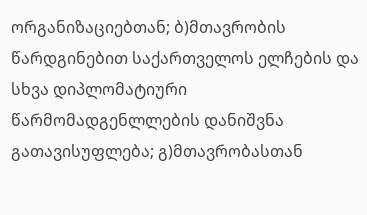ორგანიზაციებთან; ბ)მთავრობის წარდგინებით საქართველოს ელჩების და
სხვა დიპლომატიური წარმომადგენლლების დანიშვნა გათავისუფლება; გ)მთავრობასთან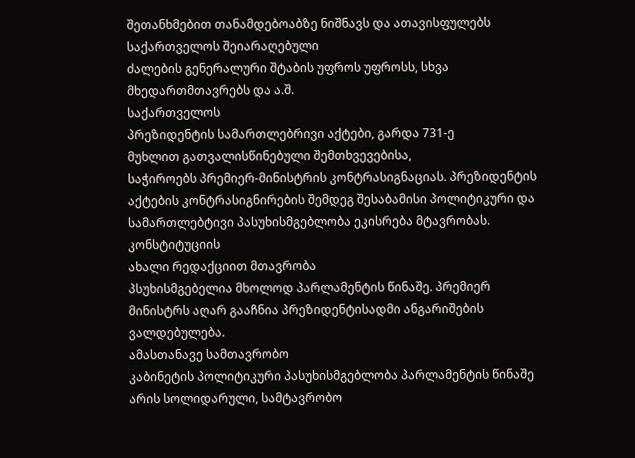შეთანხმებით თანამდებოაბზე ნიშნავს და ათავისფულებს საქართველოს შეიარაღებული
ძალების გენერალური შტაბის უფროს უფროსს, სხვა მხედართმთავრებს და ა.შ.
საქართველოს
პრეზიდენტის სამართლებრივი აქტები, გარდა 731-ე
მუხლით გათვალისწინებული შემთხვევებისა,
საჭიროებს პრემიერ-მინისტრის კონტრასიგნაციას. პრეზიდენტის
აქტების კონტრასიგნირების შემდეგ შესაბამისი პოლიტიკური და
სამართლებტივი პასუხისმგებლობა ეკისრება მტავრობას.
კონსტიტუციის
ახალი რედაქციით მთავრობა
პსუხისმგებელია მხოლოდ პარლამენტის წინაშე. პრემიერ
მინისტრს აღარ გააჩნია პრეზიდენტისადმი ანგარიშების ვალდებულება.
ამასთანავე სამთავრობო
კაბინეტის პოლიტიკური პასუხისმგებლობა პარლამენტის წინაშე არის სოლიდარული, სამტავრობო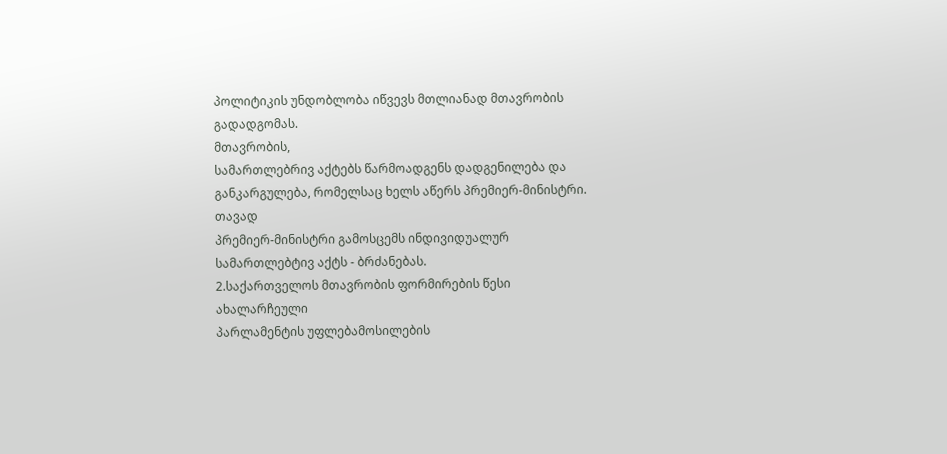პოლიტიკის უნდობლობა იწვევს მთლიანად მთავრობის გადადგომას.
მთავრობის,
სამართლებრივ აქტებს წარმოადგენს დადგენილება და განკარგულება, რომელსაც ხელს აწერს პრემიერ-მინისტრი.
თავად
პრემიერ-მინისტრი გამოსცემს ინდივიდუალურ სამართლებტივ აქტს - ბრძანებას.
2.საქართველოს მთავრობის ფორმირების წესი
ახალარჩეული
პარლამენტის უფლებამოსილების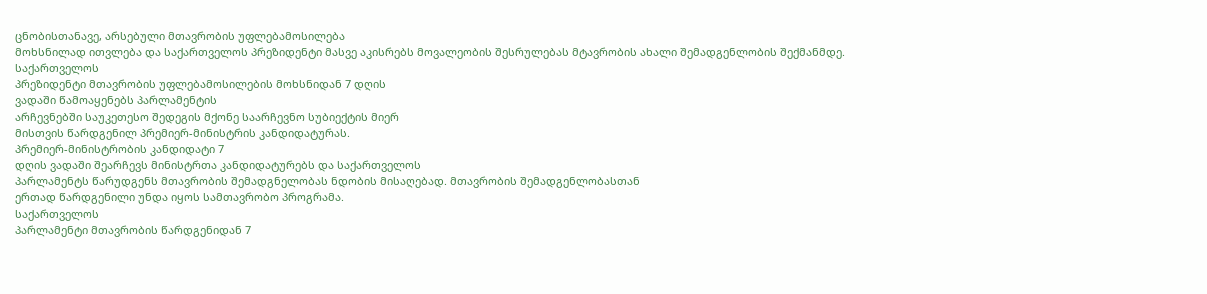ცნობისთანავე, არსებული მთავრობის უფლებამოსილება
მოხსნილად ითვლება და საქართველოს პრეზიდენტი მასვე აკისრებს მოვალეობის შესრულებას მტავრობის ახალი შემადგენლობის შექმანმდე.
საქართველოს
პრეზიდენტი მთავრობის უფლებამოსილების მოხსნიდან 7 დღის
ვადაში წამოაყენებს პარლამენტის
არჩევნებში საუკეთესო შედეგის მქონე საარჩევნო სუბიექტის მიერ
მისთვის წარდგენილ პრემიერ-მინისტრის კანდიდატურას.
პრემიერ-მინისტრობის კანდიდატი 7
დღის ვადაში შეარჩევს მინისტრთა კანდიდატურებს და საქართველოს
პარლამენტს წარუდგენს მთავრობის შემადგნელობას ნდობის მისაღებად. მთავრობის შემადგენლობასთან
ერთად წარდგენილი უნდა იყოს სამთავრობო პროგრამა.
საქართველოს
პარლამენტი მთავრობის წარდგენიდან 7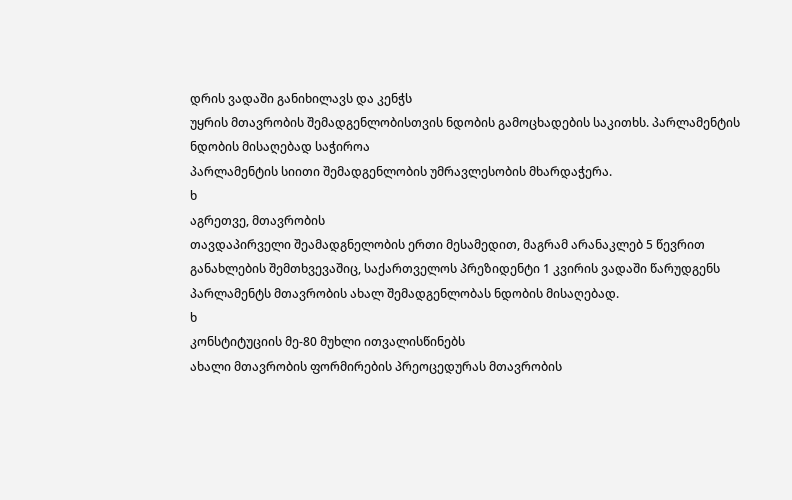დრის ვადაში განიხილავს და კენჭს
უყრის მთავრობის შემადგენლობისთვის ნდობის გამოცხადების საკითხს. პარლამენტის ნდობის მისაღებად საჭიროა
პარლამენტის სიითი შემადგენლობის უმრავლესობის მხარდაჭერა.
ხ
აგრეთვე, მთავრობის
თავდაპირველი შეამადგნელობის ერთი მესამედით, მაგრამ არანაკლებ 5 წევრით
განახლების შემთხვევაშიც, საქართველოს პრეზიდენტი 1 კვირის ვადაში წარუდგენს
პარლამენტს მთავრობის ახალ შემადგენლობას ნდობის მისაღებად.
ხ
კონსტიტუციის მე-80 მუხლი ითვალისწინებს
ახალი მთავრობის ფორმირების პრეოცედურას მთავრობის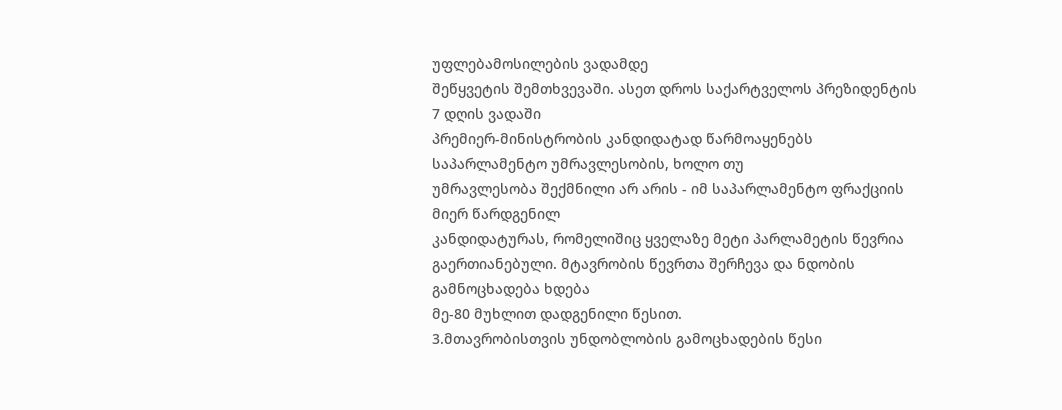უფლებამოსილების ვადამდე
შეწყვეტის შემთხვევაში. ასეთ დროს საქარტველოს პრეზიდენტის 7 დღის ვადაში
პრემიერ-მინისტრობის კანდიდატად წარმოაყენებს საპარლამენტო უმრავლესობის, ხოლო თუ
უმრავლესობა შექმნილი არ არის - იმ საპარლამენტო ფრაქციის მიერ წარდგენილ
კანდიდატურას, რომელიშიც ყველაზე მეტი პარლამეტის წევრია გაერთიანებული. მტავრობის წევრთა შერჩევა და ნდობის გამნოცხადება ხდება
მე-80 მუხლით დადგენილი წესით.
3.მთავრობისთვის უნდობლობის გამოცხადების წესი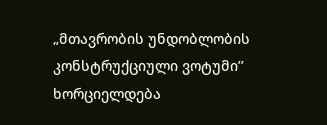„მთავრობის უნდობლობის კონსტრუქციული ვოტუმი’’ ხორციელდება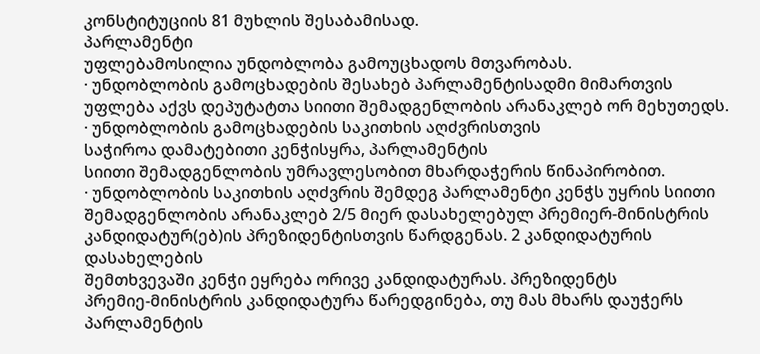კონსტიტუციის 81 მუხლის შესაბამისად.
პარლამენტი
უფლებამოსილია უნდობლობა გამოუცხადოს მთვარობას.
· უნდობლობის გამოცხადების შესახებ პარლამენტისადმი მიმართვის
უფლება აქვს დეპუტატთა სიითი შემადგენლობის არანაკლებ ორ მეხუთედს.
· უნდობლობის გამოცხადების საკითხის აღძვრისთვის
საჭიროა დამატებითი კენჭისყრა, პარლამენტის
სიითი შემადგენლობის უმრავლესობით მხარდაჭერის წინაპირობით.
· უნდობლობის საკითხის აღძვრის შემდეგ პარლამენტი კენჭს უყრის სიითი
შემადგენლობის არანაკლებ 2/5 მიერ დასახელებულ პრემიერ-მინისტრის
კანდიდატურ(ებ)ის პრეზიდენტისთვის წარდგენას. 2 კანდიდატურის დასახელების
შემთხვევაში კენჭი ეყრება ორივე კანდიდატურას. პრეზიდენტს
პრემიე-მინისტრის კანდიდატურა წარედგინება, თუ მას მხარს დაუჭერს პარლამენტის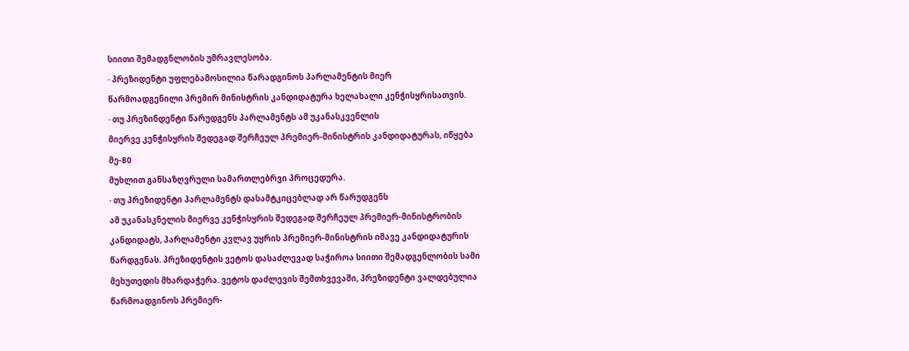სიითი შემადგნლობის უმრავლესობა.
· პრეზიდენტი უფლებამოსილია წარადგინოს პარლამენტის მიერ
წარმოადგენილი პრემირ მინისტრის კანდიდატურა ხელახალი კენჭისყრისათვის.
· თუ პრეზინდენტი წარუდგენს პარლამენტს ამ უკანასკვენლის
მიერვე კენჭისყრის შედეგად შერჩეულ პრემიერ-მინისტრის კანდიდატურას, იწყება მე-80
მუხლით განსაზღვრული სამართლებრვი პროცედურა.
· თუ პრეზიდენტი პარლამენტს დასამტკიცებლად არ წარუდგენს
ამ უკანასკნელის მიერვე კენჭისყრის შედეგად შერჩეულ პრემიერ-მინისტრობის
კანდიდატს, პარლამენტი კვლავ უყრის პრემიერ-მინისტრის იმავე კანდიდატურის
წარდგენას. პრეზიდენტის ვეტოს დასაძლევად საჭიროა სიითი შემადგენლობის სამი
მეხუთედის მხარდაჭერა. ვეტოს დაძლევის შემთხვევაში, პრეზიდენტი ვალდებულია
წარმოადგინოს პრემიერ-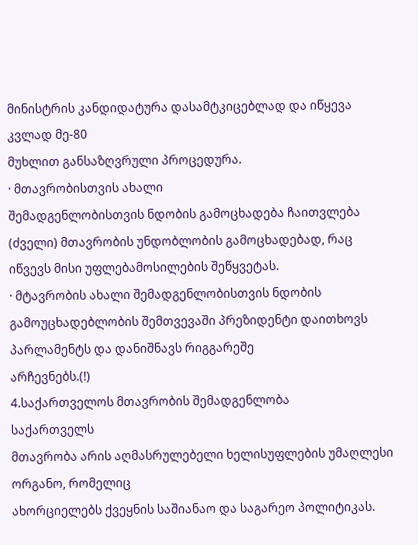მინისტრის კანდიდატურა დასამტკიცებლად და იწყევა კვლად მე-80
მუხლით განსაზღვრული პროცედურა.
· მთავრობისთვის ახალი
შემადგენლობისთვის ნდობის გამოცხადება ჩაითვლება (ძველი) მთავრობის უნდობლობის გამოცხადებად, რაც იწვევს მისი უფლებამოსილების შეწყვეტას.
· მტავრობის ახალი შემადგენლობისთვის ნდობის გამოუცხადებლობის შემთვევაში პრეზიდენტი დაითხოვს პარლამენტს და დანიშნავს რიგგარეშე
არჩევნებს.(!)
4.საქართველოს მთავრობის შემადგენლობა
საქართველს
მთავრობა არის აღმასრულებელი ხელისუფლების უმაღლესი ორგანო, რომელიც
ახორციელებს ქვეყნის საშიანაო და საგარეო პოლიტიკას.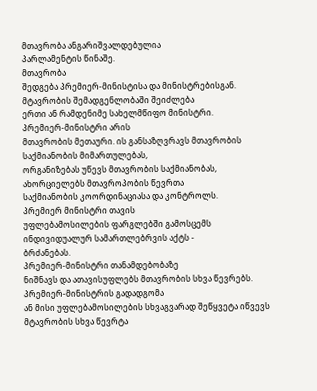მთავრობა ანგარიშვალდებულია
პარლამენტის წინაშე.
მთავრობა
შედგება პრემიერ-მინისტისა და მინისტრებისგან. მტავრობის შემადგენლობაში შეიძლება
ერთი ან რამდენიმე სახელმწიფო მინისტრი.
პრემიერ-მინისტრი არის
მთავრობის მეთაური. ის განსაზღვრავს მთავრობის საქმიანობის მიმართულებას,
ორგანიზებას უწევს მთავრობის საქმიანობას, ახორციელებს მთავროპობის წევრთა
საქმიანობის კოორდინაციასა და კონტროლს.
პრემიერ მინისტრი თავის
უფლებამოსილების ფარგლებში გამოსცემს ინდივიდუალურ სამართლებრვის აქტს -
ბრძანებას.
პრემიერ-მინისტრი თანამდებობაზე
ნიშნავს და ათავისუფლებს მთავრობის სხვა წევრებს.
პრემიერ-მინისტრის გადადგომა
ან მისი უფლებამოსილების სხვაგვარად შეწყვეტა იწვევს მტავრობის სხვა წევრტა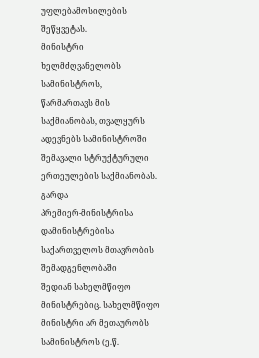უფლებამოსილების შეწყვეტას.
მინისტრი ხელმძღვანელობს სამინისტროს,
წარმართავს მის საქმიანობას, თვალყურს ადევნებს სამინისტროში შემავალი სტრუქტურული
ერთეულების საქმიანობას.
გარდა
პრემიერ-მინისტრისა დამინისტრებისა საქართველოს მთავრობის შემადგენლობაში
შედიან სახელმწიფო მინისტრებიც. სახელმწიფო
მინისტრი არ მეთაურობს სამინისტროს (ე.წ.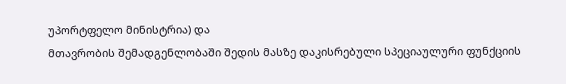უპორტფელო მინისტრია) და
მთავრობის შემადგენლობაში შედის მასზე დაკისრებული სპეციაულური ფუნქციის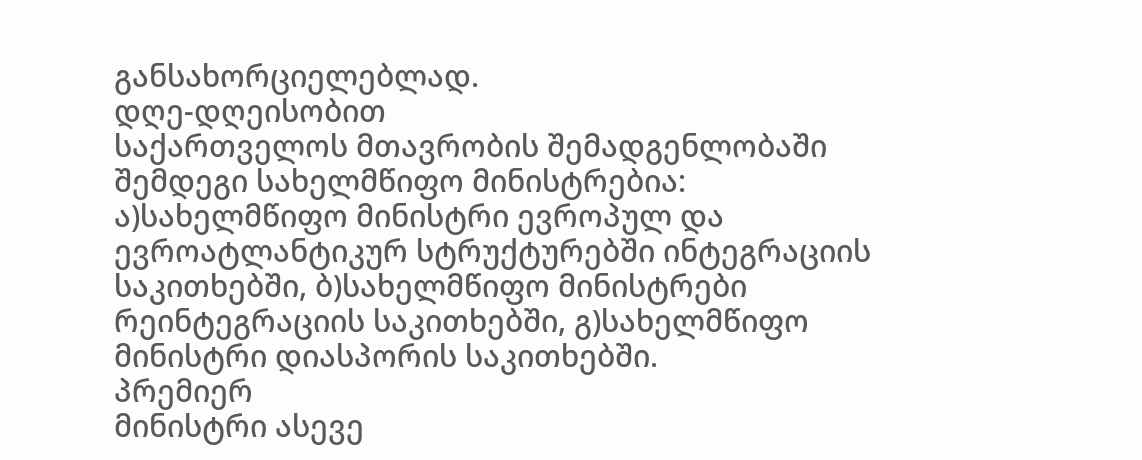განსახორციელებლად.
დღე-დღეისობით
საქართველოს მთავრობის შემადგენლობაში შემდეგი სახელმწიფო მინისტრებია:
ა)სახელმწიფო მინისტრი ევროპულ და ევროატლანტიკურ სტრუქტურებში ინტეგრაციის
საკითხებში, ბ)სახელმწიფო მინისტრები რეინტეგრაციის საკითხებში, გ)სახელმწიფო
მინისტრი დიასპორის საკითხებში.
პრემიერ
მინისტრი ასევე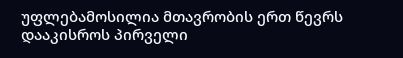უფლებამოსილია მთავრობის ერთ წევრს დააკისროს პირველი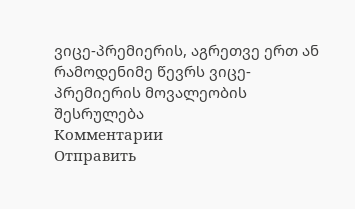ვიცე-პრემიერის, აგრეთვე ერთ ან
რამოდენიმე წევრს ვიცე-პრემიერის მოვალეობის
შესრულება
Комментарии
Отправить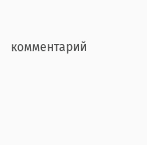комментарий